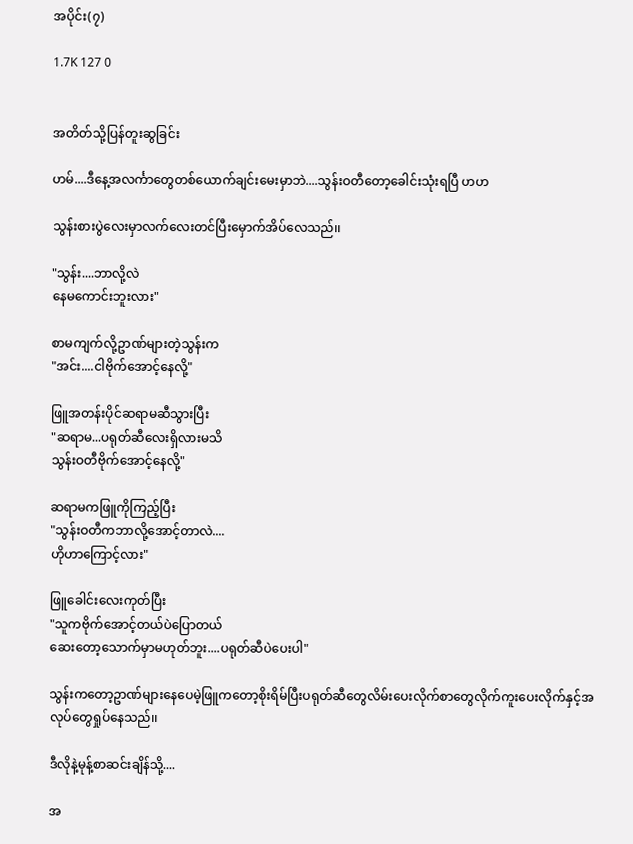အပိုင်း(၇)

1.7K 127 0


အတိတ်သို့ပြန်တူးဆွခြင်း

ဟမ်....ဒီနေ့အလင်္ကာတွေတစ်ယောက်ချင်းမေးမှာဘဲ....သွန်းဝတီတော့ခေါင်းသုံးရပြီ ဟဟ

သွန်းစားပွဲလေးမှာလက်လေးတင်ပြီးမှောက်အိပ်လေသည်၊၊

"သွန်း....ဘာလို့လဲ
နေမကောင်းဘူးလား"

စာမကျက်လို့ဥာဏ်များတဲ့သွန်းက
"အင်း....ငါဗိုက်အောင့်နေလို့"

ဖြူအတန်းပိုင်ဆရာမဆီသွားပြီး
"ဆရာမ...ပရုတ်ဆီလေးရှိလားမသိ
သွန်းဝတီဗိုက်အောင့်နေလို့"

ဆရာမကဖြူကိုကြည့်ပြီး
"သွန်းဝတီကဘာလို့အောင့်တာလဲ....
ဟိုဟာကြောင့်လား"

ဖြူခေါင်းလေးကုတ်ပြီး
"သူကဗိုက်အောင့်တယ်ပဲပြောတယ်
ဆေးတော့သောက်မှာမဟုတ်ဘူး....ပရုတ်ဆီပဲပေးပါ"

သွန်းကတော့ဥာဏ်များနေပေမဲ့ဖြူကတော့စိုးရိမ်ပြီးပရုတ်ဆီတွေလိမ်းပေးလိုက်စာတွေလိုက်ကူးပေးလိုက်နှင့်အလုပ်တွေရှုပ်နေသည်၊၊

ဒီလိုနဲ့မုန့်စာဆင်းချိန်သို့....

အ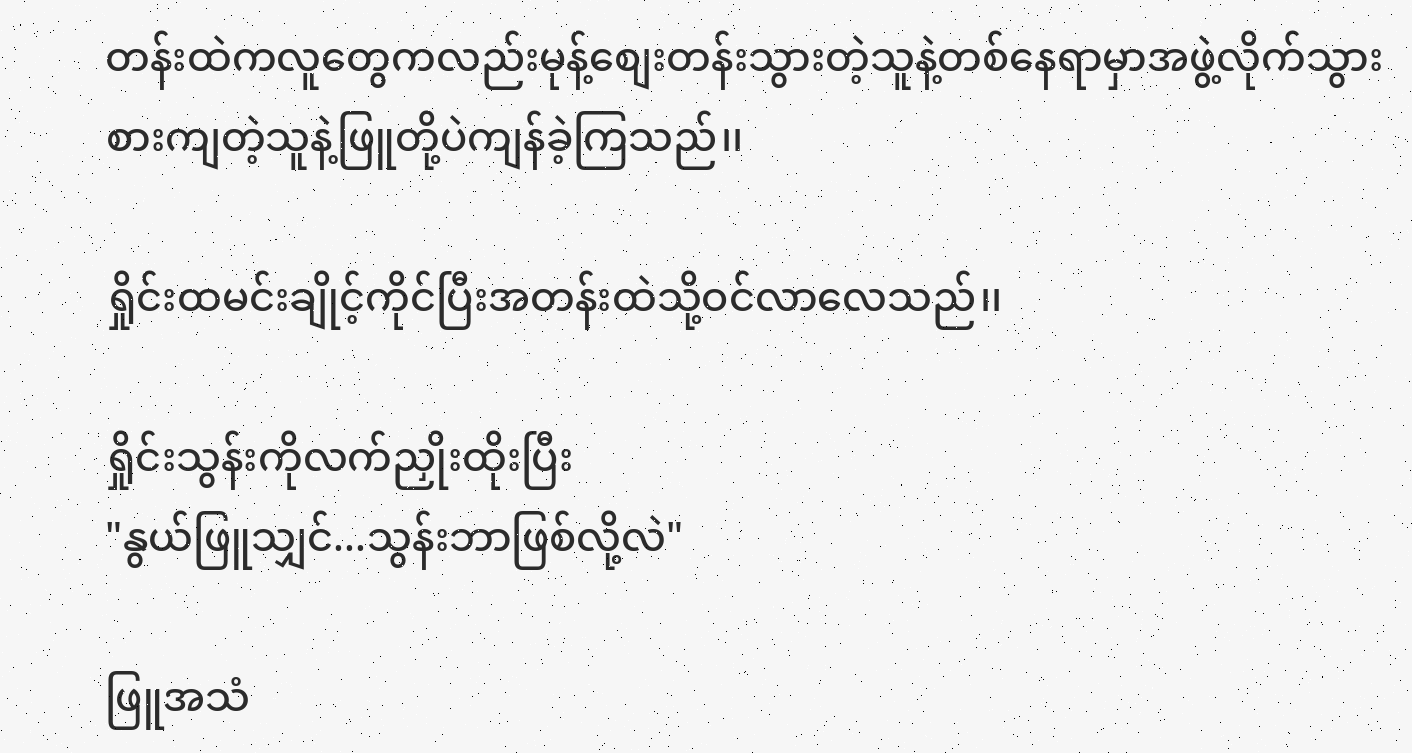တန်းထဲကလူတွေကလည်းမုန့်စျေးတန်းသွားတဲ့သူနဲ့တစ်နေရာမှာအဖွဲ့လိုက်သွားစားကျတဲ့သူနဲ့ဖြူတို့ပဲကျန်ခဲ့ကြသည်၊၊

ရှိုင်းထမင်းချိုင့်ကိုင်ပြီးအတန်းထဲသို့ဝင်လာလေသည်၊၊

ရှိုင်းသွန်းကိုလက်ညှိုးထိုးပြီး
"နွယ်ဖြူသျှင်...သွန်းဘာဖြစ်လို့လဲ"

ဖြူအသံ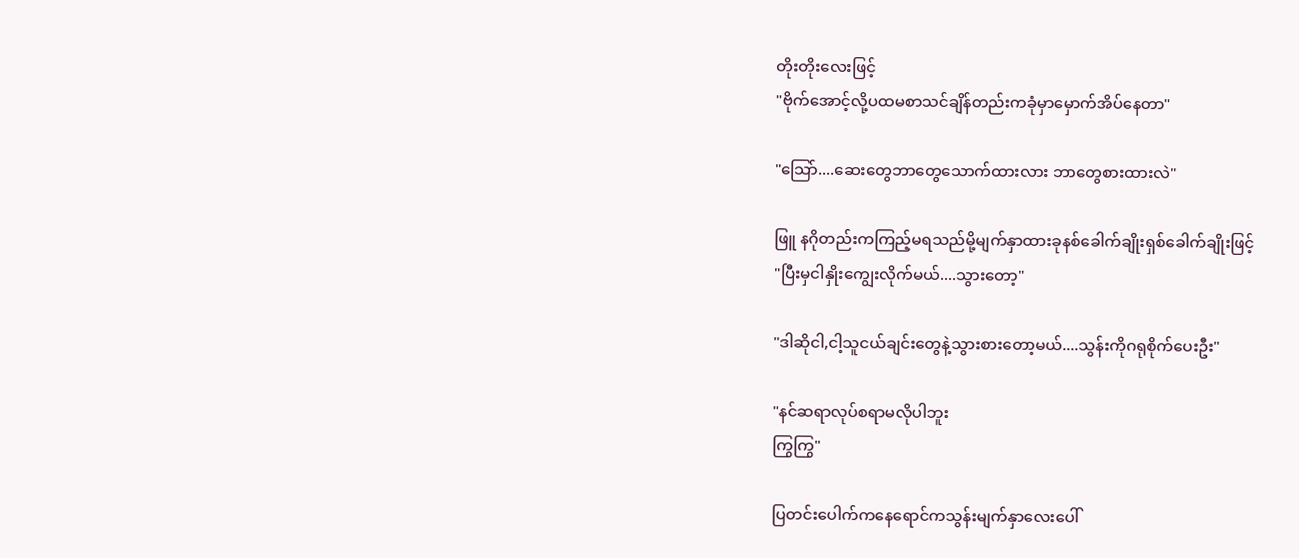တိုးတိုးလေးဖြင့်
"ဗိုက်အောင့်လို့ပထမစာသင်ချိန်တည်းကခုံမှာမှောက်အိပ်နေတာ"

"သြော်....ဆေးတွေဘာတွေသောက်ထားလား ဘာတွေစားထားလဲ"

ဖြူ နဂိုတည်းကကြည့်မရသည်မို့မျက်နှာထားခုနစ်ခေါက်ချိုးရှစ်ခေါက်ချိုးဖြင့်
"ပြီးမှငါနှိုးကျွေးလိုက်မယ်....သွားတော့"

"ဒါဆိုငါ,ငါ့သူငယ်ချင်းတွေနဲ့သွားစားတော့မယ်....သွန်းကိုဂရုစိုက်ပေးဦး"

"နင်ဆရာလုပ်စရာမလိုပါဘူး
ကြွကြွ"

ပြတင်းပေါက်ကနေရောင်ကသွန်းမျက်နှာလေးပေါ်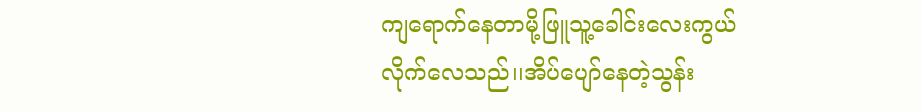ကျရောက်နေတာမို့ဖြူသူ့ခေါင်းလေးကွယ်လိုက်လေသည်၊၊အိပ်ပျော်နေတဲ့သွန်း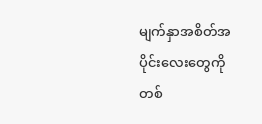မျက်နှာအစိတ်အပိုင်းလေးတွေကိုတစ်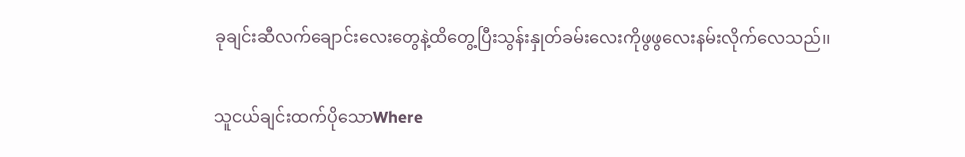ခုချင်းဆီလက်ချောင်းလေးတွေနဲ့ထိတွေ့ပြီးသွန်းနှုတ်ခမ်းလေးကိုဖွဖွလေးနမ်းလိုက်လေသည်၊၊

သူငယ်ချင်းထက်ပိုသောWhere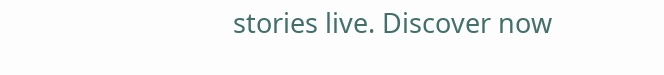stories live. Discover now